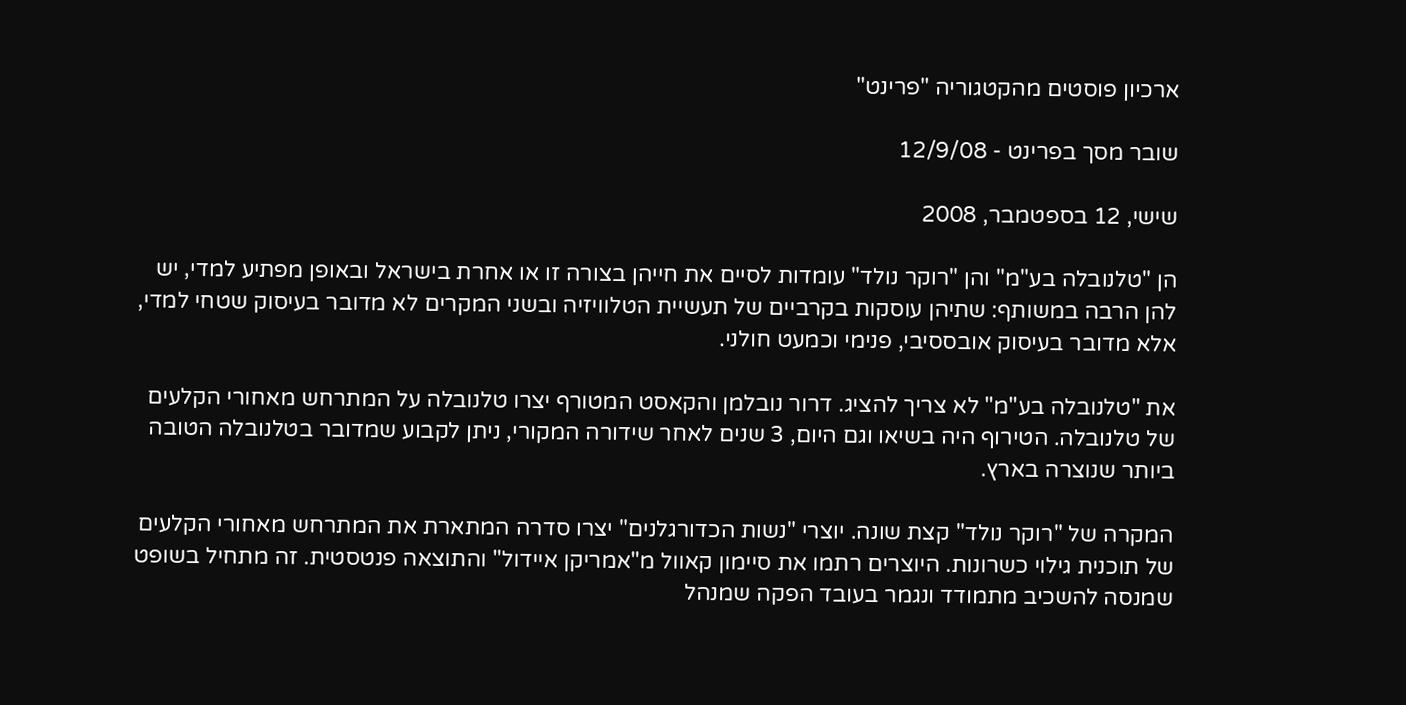ארכיון פוסטים מהקטגוריה "פרינט"

שובר מסך בפרינט - 12/9/08

שישי, 12 בספטמבר, 2008

הן "טלנובלה בע"מ" והן "רוקר נולד" עומדות לסיים את חייהן בצורה זו או אחרת בישראל ובאופן מפתיע למדי, יש להן הרבה במשותף: שתיהן עוסקות בקרביים של תעשיית הטלוויזיה ובשני המקרים לא מדובר בעיסוק שטחי למדי, אלא מדובר בעיסוק אובססיבי, פנימי וכמעט חולני.

את "טלנובלה בע"מ" לא צריך להציג. דרור נובלמן והקאסט המטורף יצרו טלנובלה על המתרחש מאחורי הקלעים של טלנובלה. הטירוף היה בשיאו וגם היום, 3 שנים לאחר שידורה המקורי, ניתן לקבוע שמדובר בטלנובלה הטובה ביותר שנוצרה בארץ.

המקרה של "רוקר נולד" קצת שונה. יוצרי "נשות הכדורגלנים" יצרו סדרה המתארת את המתרחש מאחורי הקלעים של תוכנית גילוי כשרונות. היוצרים רתמו את סיימון קאוול מ"אמריקן איידול" והתוצאה פנטסטית. זה מתחיל בשופט שמנסה להשכיב מתמודד ונגמר בעובד הפקה שמנהל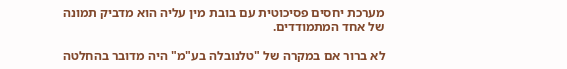מערכת יחסים פסיכוטית עם בובת מין עליה הוא מדביק תמונה של אחד המתמודדים.

לא ברור אם במקרה של "טלנובלה בע"מ" היה מדובר בהחלטה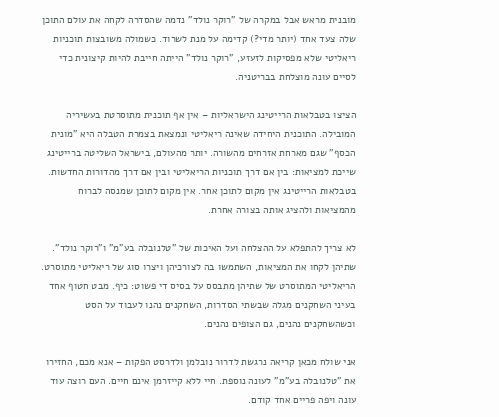מובנית מראש אבל במקרה של "רוקר נולד" נדמה שהסדרה לקחה את עולם התוכן שלה צעד אחד (יותר מדי?) קדימה על מנת לשרוד. כשמולה משובצות תוכניות ריאליטי שלא מפסיקות לזעזע, "רוקר נולד" הייתה חייבת להיות קיצונית כדי לסיים עונה מוצלחת בבריטניה.

הציצו בטבלאות הרייטינג הישראליות – אין אף תוכנית מתוסרטת בעשיריה המובילה. התוכנית היחידה שאינה ריאליטי ונמצאת בצמרת הטבלה היא "מונית הכסף" שגם מארחת אזרחים מהשורה. יותר מהעולם, בישראל השליטה ברייטינג שייכת למציאות: בין אם דרך תוכניות הריאליטי ובין אם דרך מהדורות החדשות. בטבלאות הרייטינג אין מקום לתוכן אחר. אין מקום לתוכן שמנסה לברוח מהמציאות ולהציג אותה בצורה אחרת.

לא צריך להתפלא על ההצלחה ועל האיכות של "טלנובלה בע"מ" ו"רוקר נולד". שתיהן לקחו את המציאות, השתמשו בה לצורכיהן ויצרו סוג של ריאליטי מתוסרט. הריאליטי המתוסרט של שתיהן מתבסס על בסיס די פשוט: כיף. מבט חטוף אחד בעיני השחקנים מגלה שבשתי הסדרות, השחקנים נהנו לעבוד על הסט וכשהשחקנים נהנים, גם הצופים נהנים.

אני שולח מכאן קריאה נרגשת לדרור נובלמן ולדרסט הפקות – אנא מכם, החזירו את "טלנובלה בע"מ" לעונה נוספת. חיי ללא קייזרמן אינם חיים. העם רוצה עוד עונה ויפה פריים אחד קודם.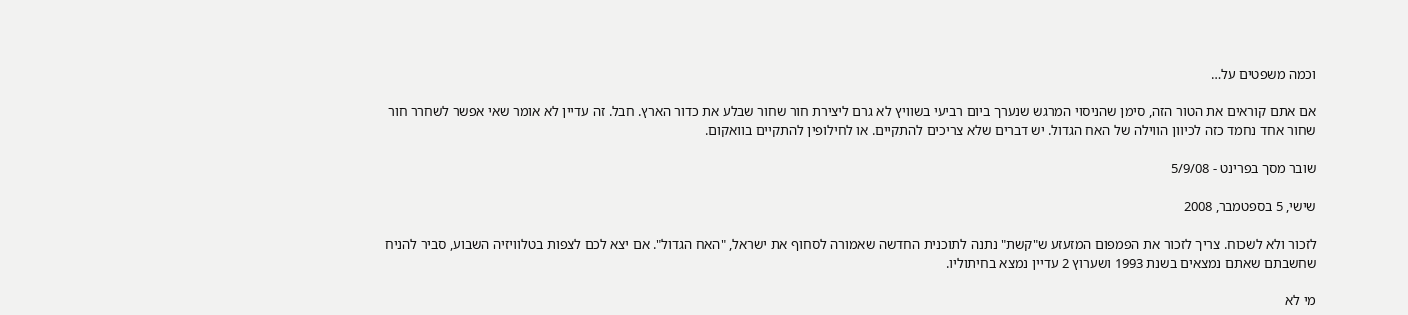וכמה משפטים על…

אם אתם קוראים את הטור הזה, סימן שהניסוי המרגש שנערך ביום רביעי בשוויץ לא גרם ליצירת חור שחור שבלע את כדור הארץ. חבל. זה עדיין לא אומר שאי אפשר לשחרר חור שחור אחד נחמד כזה לכיוון הווילה של האח הגדול. יש דברים שלא צריכים להתקיים. או לחילופין להתקיים בוואקום.

שובר מסך בפרינט - 5/9/08

שישי, 5 בספטמבר, 2008

לזכור ולא לשכוח. צריך לזכור את הפמפום המזעזע ש"קשת" נתנה לתוכנית החדשה שאמורה לסחוף את ישראל, "האח הגדול". אם יצא לכם לצפות בטלוויזיה השבוע, סביר להניח שחשבתם שאתם נמצאים בשנת 1993 ושערוץ 2 עדיין נמצא בחיתוליו.

מי לא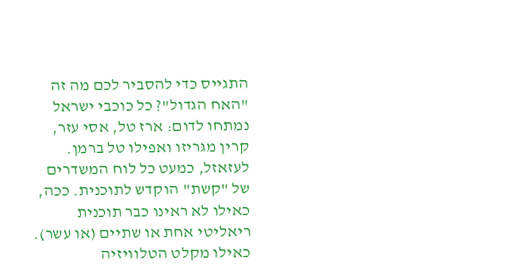התגייס כדי להסביר לכם מה זה "האח הגדול"? כל כוכבי ישראל נמתחו לדום: ארז טל, אסי עזר, קרין מגריזו ואפילו טל ברמן. לעזאזל, כמעט כל לוח המשדרים של "קשת" הוקדש לתוכנית. ככה, כאילו לא ראינו כבר תוכנית ריאליטי אחת או שתיים (או עשר). כאילו מקלט הטלוויזיה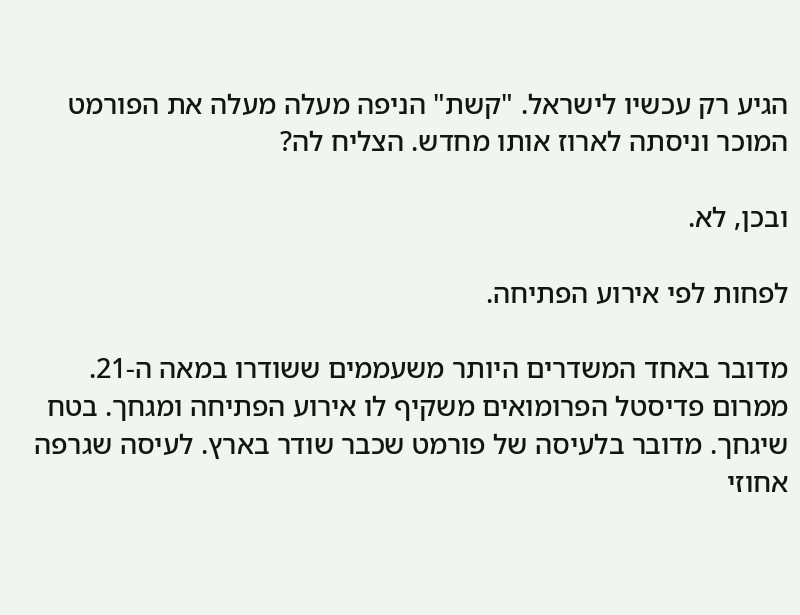הגיע רק עכשיו לישראל. "קשת" הניפה מעלה מעלה את הפורמט המוכר וניסתה לארוז אותו מחדש. הצליח לה?

ובכן, לא.

לפחות לפי אירוע הפתיחה.

מדובר באחד המשדרים היותר משעממים ששודרו במאה ה-21. ממרום פדיסטל הפרומואים משקיף לו אירוע הפתיחה ומגחך. בטח שיגחך. מדובר בלעיסה של פורמט שכבר שודר בארץ. לעיסה שגרפה אחוזי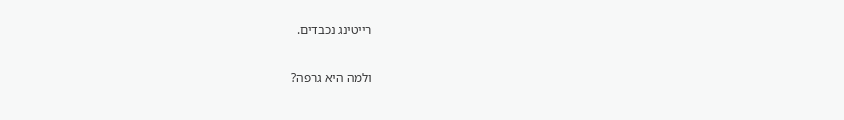רייטינג נכבדים.

ולמה היא גרפה?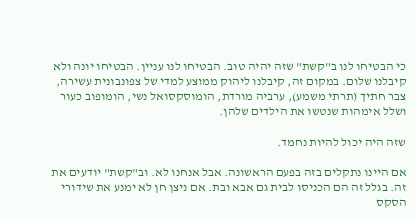כי הבטיחו לנו ב"קשת" שזה יהיה טוב. הבטיחו לנו עניין. הבטיחו יונה ולא קיבלנו שלום. במקום זה, קיבלנו ליהוק ממוצע למדי של צפונבונית עשירה, צבר חתיך (תרתי משמע), ערביה מורדת, הומוסקסואל נשי, הומופוב כעור ושלל אימהות שנטשו את הילדים שלהן.

שזה היה יכול להיות נחמד.

אם היינו נתקלים בזה בפעם הראשונה. אבל אנחנו לא. וב"קשת" יודעים את זה. בגלל זה הם הכניסו לבית גם אבא ובת. אם ניצן חן לא ימנע את שידורי הסקס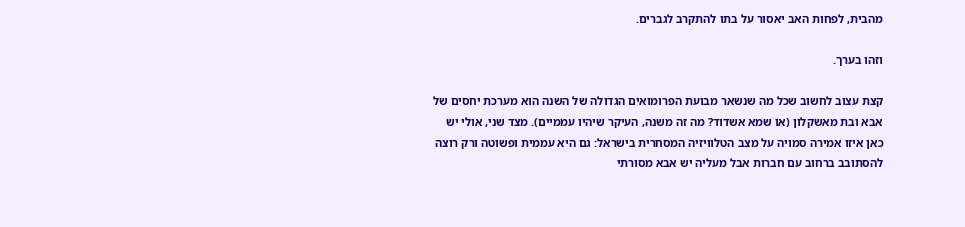מהבית, לפחות האב יאסור על בתו להתקרב לגברים.

וזהו בערך.

קצת עצוב לחשוב שכל מה שנשאר מבועת הפרומואים הגדולה של השנה הוא מערכת יחסים של אבא ובת מאשקלון (או שמא אשדוד? מה זה משנה, העיקר שיהיו עממיים). מצד שני, אולי יש כאן איזו אמירה סמויה על מצב הטלוויזיה המסחרית בישראל: גם היא עממית ופשוטה ורק רוצה להסתובב ברחוב עם חברות אבל מעליה יש אבא מסורתי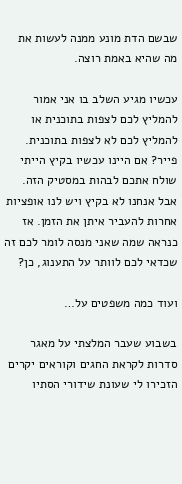שבשם הדת מונע ממנה לעשות את מה שהיא באמת רוצה.

עכשיו מגיע השלב בו אני אמור להמליץ לכם לצפות בתוכנית או להמליץ לכם לא לצפות בתוכנית. פייר? אם היינו עכשיו בקיץ הייתי שולח אתכם לבהות במסטיק הזה. אבל אנחנו לא בקיץ ויש לנו אופציות אחרות להעביר איתן את הזמן. אז כנראה שמה שאני מנסה לומר לכם זה שכדאי לכם לוותר על התענוג, כן?

ועוד כמה משפטים על…

בשבוע שעבר המלצתי על מאגר סדרות לקראת החגים וקוראים יקרים הזכירו לי שעונת שידורי הסתיו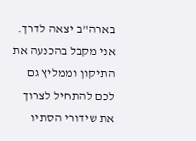בארה"ב יצאה לדרך. אני מקבל בהכנעה את התיקון וממליץ גם לכם להתחיל לצרוך את שידורי הסתיו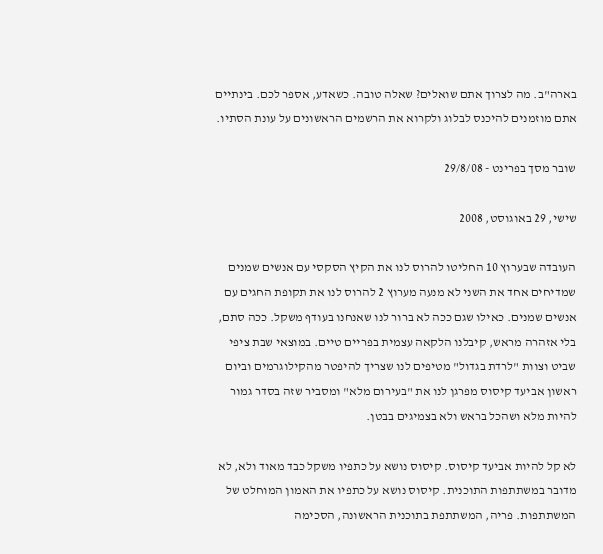בארה"ב. מה לצרוך אתם שואלים? שאלה טובה. כשאדע, אספר לכם. בינתיים אתם מוזמנים להיכנס לבלוג ולקרוא את הרשמים הראשונים על עונת הסתיו.

שובר מסך בפרינט - 29/8/08

שישי, 29 באוגוסט, 2008

העובדה שבערוץ 10 החליטו להרוס לנו את הקיץ הסקסי עם אנשים שמנים שמדיחים אחד את השני לא מנעה מערוץ 2 להרוס לנו את תקופת החגים עם אנשים שמנים. כאילו שגם ככה לא ברור לנו שאנחנו בעודף משקל. ככה סתם, בלי אזהרה מראש, קיבלנו הלקאה עצמית בפריים טיים. במוצאי שבת ציפי שביט וצוות "לרדת בגדול" מטיפים לנו שצריך להיפטר מהקילוגרמים וביום ראשון אביעד קיסוס מפרגן לנו את "בעירום מלא" ומסביר שזה בסדר גמור להיות מלא ושהכל בראש ולא בצמיגים בבטן.

לא קל להיות אביעד קיסוס. קיסוס נושא על כתפיו משקל כבד מאוד ולא, לא מדובר במשתתפות התוכנית. קיסוס נושא על כתפיו את האמון המוחלט של המשתתפות. פריה, המשתתפת בתוכנית הראשונה, הסכימה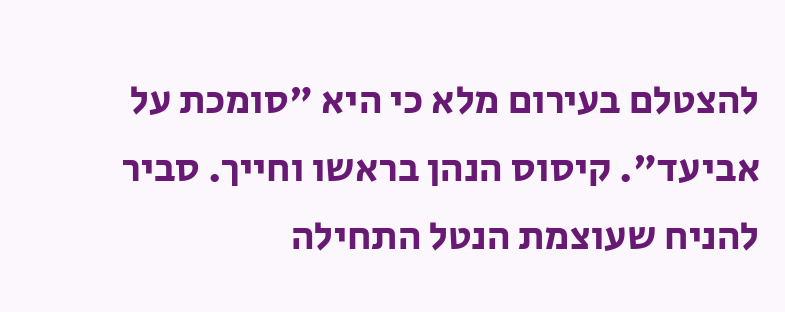להצטלם בעירום מלא כי היא "סומכת על אביעד". קיסוס הנהן בראשו וחייך. סביר להניח שעוצמת הנטל התחילה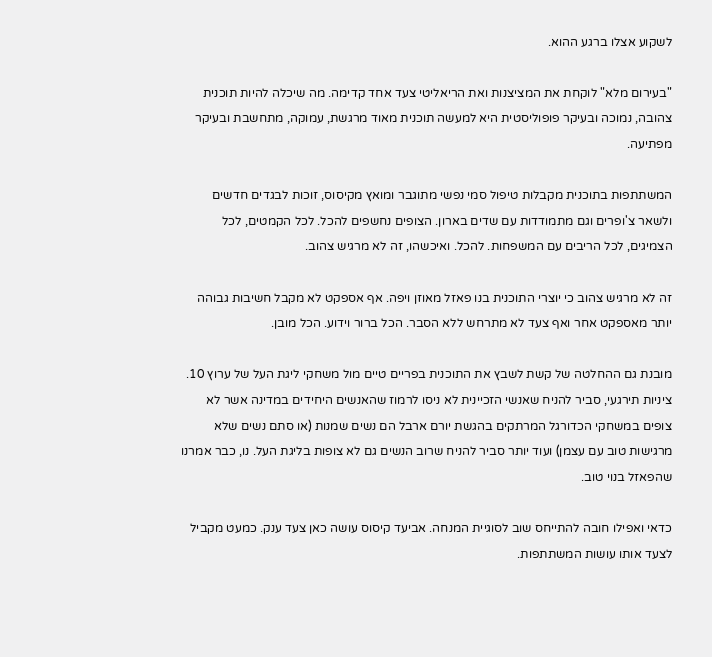לשקוע אצלו ברגע ההוא.

"בעירום מלא" לוקחת את המציצנות ואת הריאליטי צעד אחד קדימה. מה שיכלה להיות תוכנית צהובה, נמוכה ובעיקר פופוליסטית היא למעשה תוכנית מאוד מרגשת, עמוקה, מתחשבת ובעיקר מפתיעה.

המשתתפות בתוכנית מקבלות טיפול סמי נפשי מתוגבר ומואץ מקיסוס, זוכות לבגדים חדשים ולשאר צ'ופרים וגם מתמודדות עם שדים בארון. הצופים נחשפים להכל. לכל הקמטים, לכל הצמיגים, לכל הריבים עם המשפחות. להכל. ואיכשהו, זה לא מרגיש צהוב.

זה לא מרגיש צהוב כי יוצרי התוכנית בנו פאזל מאוזן ויפה. אף אספקט לא מקבל חשיבות גבוהה יותר מאספקט אחר ואף צעד לא מתרחש ללא הסבר. הכל ברור וידוע. הכל מובן.

מובנת גם ההחלטה של קשת לשבץ את התוכנית בפריים טיים מול משחקי ליגת העל של ערוץ 10. ציניות תירגעי, סביר להניח שאנשי הזכיינית לא ניסו לרמוז שהאנשים היחידים במדינה אשר לא צופים במשחקי הכדורגל המרתקים בהגשת יורם ארבל הם נשים שמנות (או סתם נשים שלא מרגישות טוב עם עצמן) ועוד יותר סביר להניח שרוב הנשים גם לא צופות בליגת העל. נו, כבר אמרנו שהפאזל בנוי טוב.

כדאי ואפילו חובה להתייחס שוב לסוגיית המנחה. אביעד קיסוס עושה כאן צעד ענק. כמעט מקביל לצעד אותו עושות המשתתפות.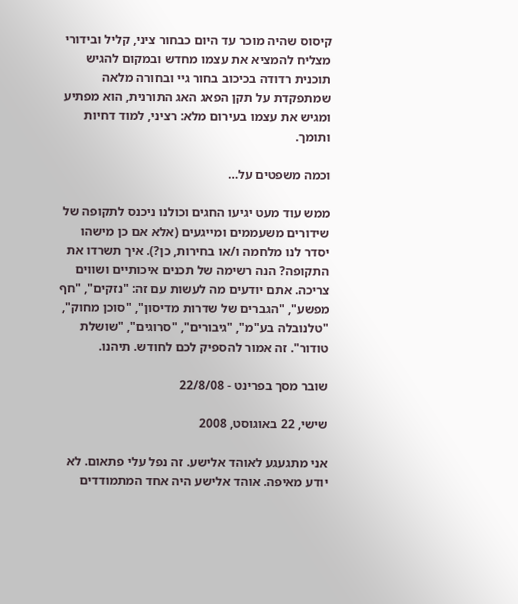קיסוס שהיה מוכר עד היום כבחור ציני, קליל ובידורי מצליח להמציא את עצמו מחדש ובמקום להגיש תוכנית רדודה בכיכוב בחור גיי ובחורה מלאה שמתפקדת על תקן הפאג האג התורנית, הוא מפתיע ומגיש את עצמו בעירום מלא: רציני, למוד דחיות ותומך.

וכמה משפטים על…

ממש עוד מעט יגיעו החגים וכולנו ניכנס לתקופה של שידורים משעממים ומייגעים (אלא אם כן מישהו יסדר לנו מלחמה ו/או בחירות, כן?). איך תשרדו את התקופה? הנה רשימה של תכנים איכותיים ושווים צריכה. אתם יודעים מה לעשות עם זה: "נזקים", "חף מפשע", "הגברים של שדרות מדיסון", "סוכן מחוק", "טלנובלה בע"מ", "גיבורים", "סרוגים", "שושלת טודור". זה אמור להספיק לכם לחודש. תיהנו.

שובר מסך בפרינט - 22/8/08

שישי, 22 באוגוסט, 2008

אני מתגעגע לאוהד אלישע. זה נפל עלי פתאום. לא יודע מאיפה. אוהד אלישע היה אחד המתמודדים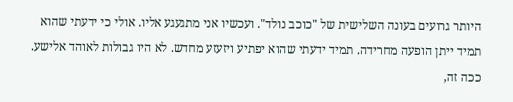היותר גרועים בעונה השלישית של "כוכב נולד". ועכשיו אני מתגעגע אליו. אולי כי ידעתי שהוא תמיד ייתן הופעה מחרידה. תמיד ידעתי שהוא יפתיע ויזעזע מחדש. לא היו גבולות לאוהד אלישע. ככה זה,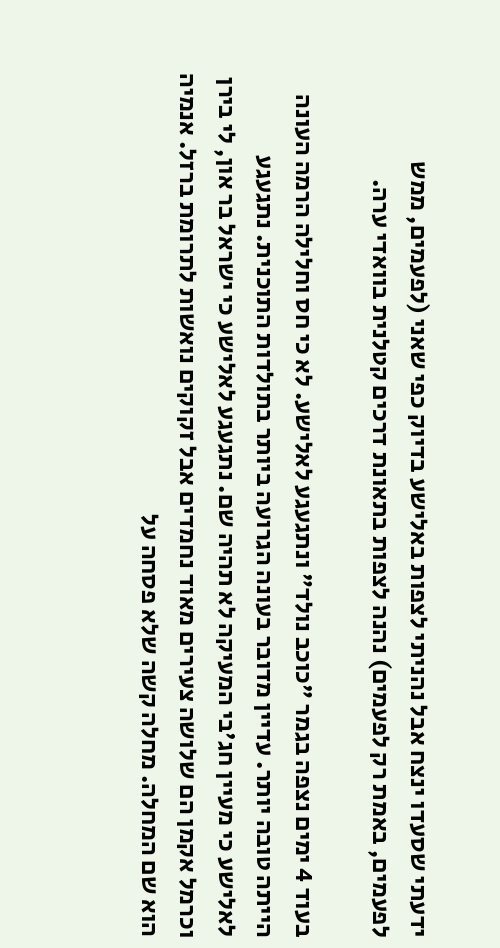ידעתי שסעדו ינצח אבל נהניתי לצפות באלישע בדיוק כפי שאני (לפעמים, ממש לפעמים, באמת רק לפעמים) נהנה לצפות בתאונת דרכים קטלנית בוואדי ערה.

בעוד 4 ימים נצפה בגמר "כוכב נולד" ונתגעגע לאלישע. לא כי חס וחלילה הרמה העונה הייתה טובה יותר. עדיין מדובר בעונה הגרועה ביותר בתולדות התוכנית. נתגעגע לאלישע כי מעיין חג'בי המעיקה לא תהיה שם. נתגעגע לאלישע כי ישראל בר און, לי בירן וכרמל אקמן הם שלושה צעירים מאוד נחמדים אבל זקוקים נואשות לתרומת ברזל. אנמיה הוא שם המחלה. מחלה קשה שלא פסחה על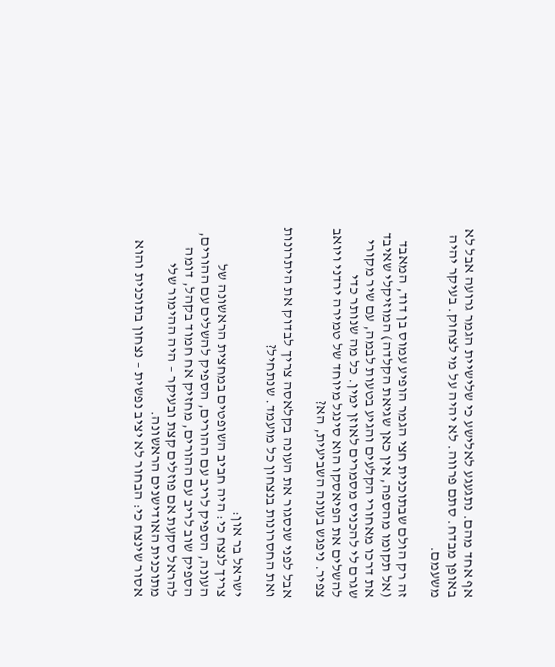אף אחד מהם. נתגעגע לאלישע כי שלישיית הגמר גרועה אבל לא באופן מבדח. סתם פרווה. לא יהיה על מי לצחוק. בעיקר יהיה משעמם.

זה רק הולם שבתוכנית חצי הגמר הופיע עמוס בן דוד, המאבד (אל תקומו מהספה, אין כאן שגיאת הקלדה) המוזיקלי שאיבד את דרכו מאחורי הקלעים והגיע בטעות לבמה, עם שיר מקורי שגרם לי להכניס מסמרים לאוזן ימין. כל מה שנותר כדי להשלים את הפיאסקו הוא סינגל מיוחד של טמירה ירדני ויואב צפיר. ניפגש בעונה השביעית, הא?

אבל לפני שנסגור את העונה בקלאסה צריך לבדוק את היתרונות ואת החסרונות בנצחון כל מועמד. שנתחיל?

ישראל בר און:
צריך לנצח כי: היה חביב השופטים במחצית הראשונה של העונה, הספיק לריב עם ההורים, הספיק להשלים עם ההורים, הספיק שוב לריב עם ההורים, מחזיק אח חמוד בקהל, דומה להראל סקעת אם פוזלים קצת ובעיקר – היה ההימור שלי מתוכנית האודישנים הראשונה.
אסור שינצח כי: הבחור לא יציב נפשית – נצחון בתוכנית והוא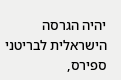יהיה הגרסה הישראלית לבריטני ספירס,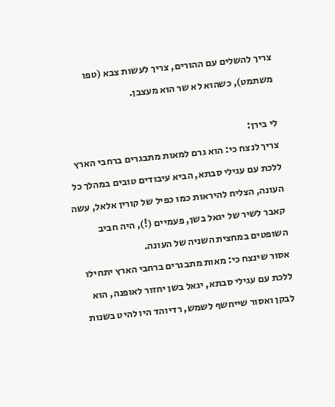צריך להשלים עם ההורים, צריך לעשות צבא (טפו משתמט), כשהוא לא שר הוא מעצבן.

לי בירן:
צריך לנצח כי: הוא גרם למאות מתבגרים ברחבי הארץ ללכת עם עגילי סבתא, הביא עיבודים טובים במהלך כל העונה, הצליח להיראות כמו כפיל של קורין אלאל, עשה קאבר לשיר של יגאל בשן, פעמיים (!), היה חביב השופטים במחצית השניה של העונה.
אסור שינצח כי: מאות מתבגרים ברחבי הארץ יתחילו ללכת עם עגילי סבתא, יגאל בשן יחזור לאופנה, הוא לבקן ואסור שייחשף לשמש, רדיוהד היו להיט בשנות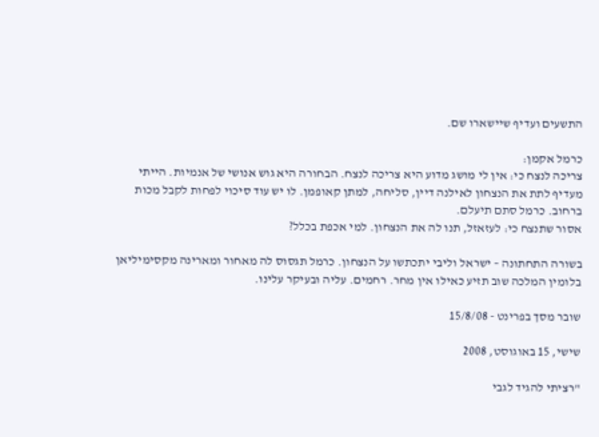התשעים ועדיף שיישארו שם.

כרמל אקמן:
צריכה לנצח כי: אין לי מושג מדוע היא צריכה לנצח. הבחורה היא גוש אנושי של אנמיות. הייתי מעדיף לתת את הנצחון לאילנה דיין, סליחה, למתן קאופמן. לו יש עוד סיכוי לפחות לקבל מכות ברחוב. כרמל סתם תיעלם.
אסור שתנצח כי: לעזאזל, תנו לה את הנצחון. למי אכפת בכלל?

בשורה התחתונה – ישראל וליבי יתכתשו על הנצחון. כרמל תגסוס לה מאחור ומארינה מקסימיליאן בלומין המלכה שוב תזיע כאילו אין מחר. רחמים. עליה ובעיקר עלינו.

שובר מסך בפרינט - 15/8/08

שישי, 15 באוגוסט, 2008

"רציתי להגיד לגבי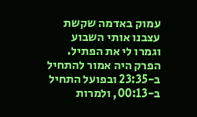עמוק באדמה שקשת עצבנו אותי השבוע וגמרו לי את הפתיל. הפרק היה אמור להתחיל ב-23:35 ובפועל התחיל ב-00:13, ולמרות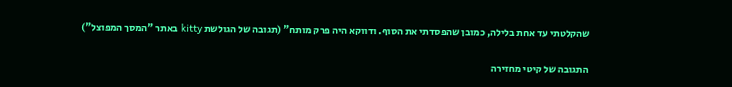שהקלטתי עד אחת בלילה, כמובן שהפסדתי את הסוף. ודווקא היה פרק מותח" (תגובה של הגולשת kitty באתר "המסך המפוצל")

התגובה של קיטי מחזירה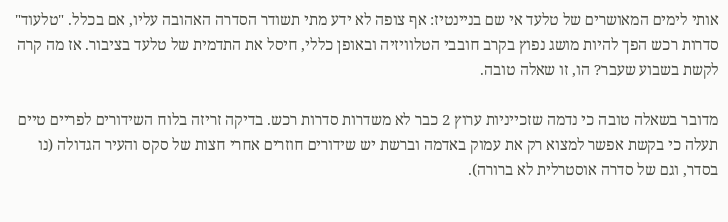אותי לימים המאושרים של טלעד אי שם בניינטיז: אף צופה לא ידע מתי תשודר הסדרה האהובה עליו, אם בכלל. "טלעוד" סדרות רכש הפך להיות מושג נפוץ בקרב חובבי הטלוויזיה ובאופן כללי, חיסל את התדמית של טלעד בציבור. אז מה קרה לקשת בשבוע שעבר? הו, זו שאלה טובה.

מדובר בשאלה טובה כי נדמה שזכייניות ערוץ 2 כבר לא משדרות סדרות רכש. בדיקה זריזה בלוח השידורים לפריים טיים תעלה כי בקשת אפשר למצוא רק את עמוק באדמה וברשת יש שידורים חוזרים אחרי חצות של סקס והעיר הגדולה (נו בסדר, וגם של סדרה אוסטרלית לא ברורה).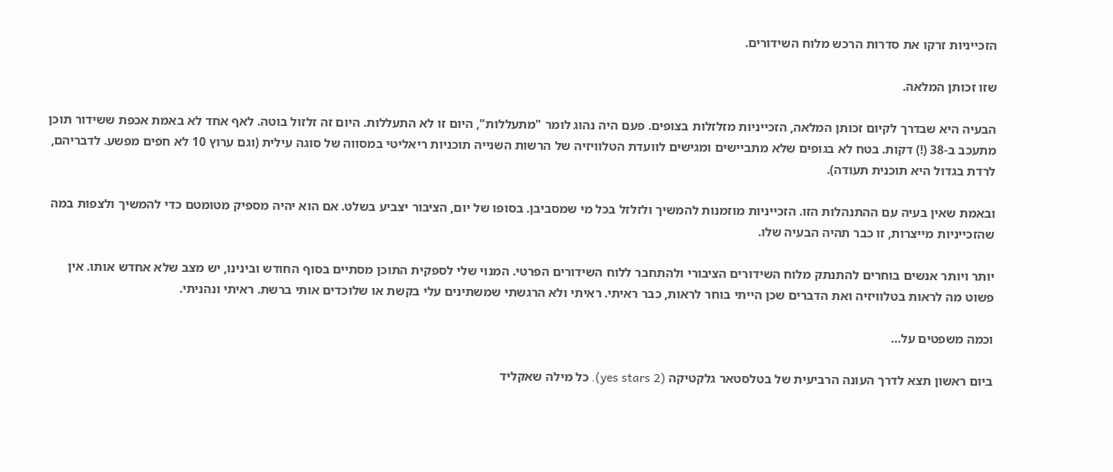הזכייניות זרקו את סדרות הרכש מלוח השידורים.

שזו זכותן המלאה.

הבעיה היא שבדרך לקיום זכותן המלאה, הזכייניות מזלזלות בצופים. פעם היה נהוג לומר "מתעללות", היום זו לא התעללות. היום זה זלזול בוטה. לאף אחד לא באמת אכפת ששידור תוכן מתעכב ב-38 (!) דקות. בטח לא בגופים שלא מתביישים ומגישים לוועדת הטלוויזיה של הרשות השנייה תוכניות ריאליטי במסווה של סוגה עילית (וגם ערוץ 10 לא חפים מפשע. לדבריהם, לרדת בגדול היא תוכנית תעודה).

ובאמת שאין בעיה עם ההתנהלות הזו. הזכייניות מוזמנות להמשיך ולזלזל בכל מי שמסביבן. בסופו של יום, הציבור יצביע בשלט. אם הוא יהיה מספיק מטומטם כדי להמשיך ולצפות במה שהזכייניות מייצרות, זו כבר תהיה הבעיה שלו.

יותר ויותר אנשים בוחרים להתנתק מלוח השידורים הציבורי ולהתחבר ללוח השידורים הפרטי. המנוי שלי לספקית התוכן מסתיים בסוף החודש ובינינו, יש מצב שלא אחדש אותו. אין פשוט מה לראות בטלוויזיה ואת הדברים שכן הייתי בוחר לראות, כבר ראיתי. ראיתי ולא הרגשתי שמשתינים עלי בקשת או שלוכדים אותי ברשת. ראיתי ונהניתי.

וכמה משפטים על…

ביום ראשון תצא לדרך העונה הרביעית של בטלסטאר גלקטיקה (yes stars 2). כל מילה שאקליד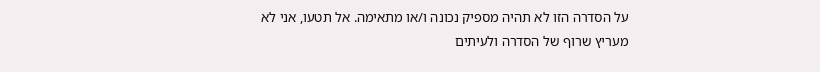על הסדרה הזו לא תהיה מספיק נכונה ו/או מתאימה. אל תטעו, אני לא מעריץ שרוף של הסדרה ולעיתים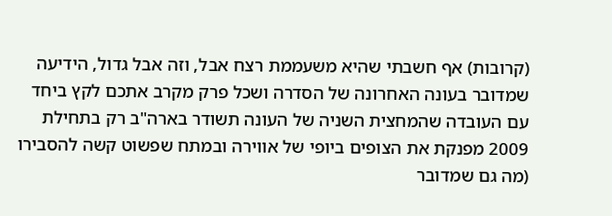(קרובות) אף חשבתי שהיא משעממת רצח אבל, וזה אבל גדול, הידיעה שמדובר בעונה האחרונה של הסדרה ושכל פרק מקרב אתכם לקץ ביחד עם העובדה שהמחצית השניה של העונה תשודר בארה"ב רק בתחילת 2009 מפנקת את הצופים ביופי של אווירה ובמתח שפשוט קשה להסבירו (מה גם שמדובר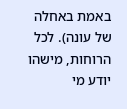באמת באחלה של עונה). לכל הרוחות, מישהו יודע מי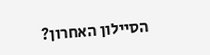הסיילון האחרון?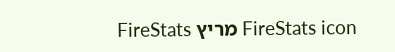FireStats icon מריץ FireStats